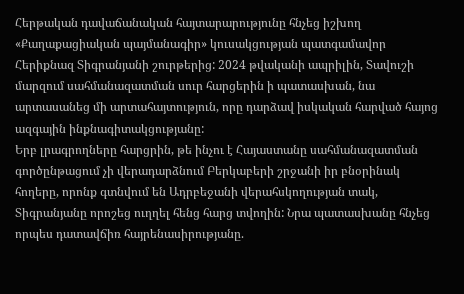Հերթական դավաճանական հայտարարությունը հնչեց իշխող «Քաղաքացիական պայմանագիր» կուսակցության պատգամավոր Հերիքնազ Տիգրանյանի շուրթերից: 2024 թվականի ապրիլին, Տավուշի մարզում սահմանազատման սուր հարցերին ի պատասխան, նա արտասանեց մի արտահայտություն, որը դարձավ իսկական հարված հայոց ազգային ինքնագիտակցությանը:
Երբ լրագրողները հարցրին, թե ինչու է Հայաստանը սահմանազատման գործընթացում չի վերադարձնում Բերկաբերի շրջանի իր բնօրինակ հողերը, որոնք գտնվում են Ադրբեջանի վերահսկողության տակ, Տիգրանյանը որոշեց ուղղել հենց հարց տվողին: Նրա պատասխանը հնչեց որպես դատավճիռ հայրենասիրությանը.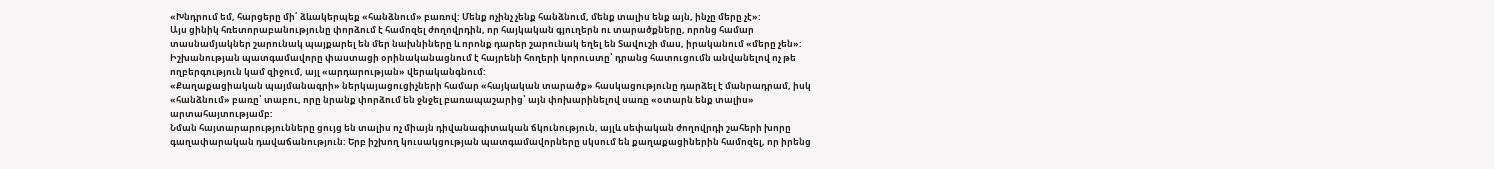«Խնդրում եմ, հարցերը մի՛ ձևակերպեք «հանձնում» բառով: Մենք ոչինչ չենք հանձնում, մենք տալիս ենք այն, ինչը մերը չէ»:
Այս ցինիկ հռետորաբանությունը փորձում է համոզել ժողովրդին, որ հայկական գյուղերն ու տարածքները, որոնց համար տասնամյակներ շարունակ պայքարել են մեր նախնիները և որոնք դարեր շարունակ եղել են Տավուշի մաս, իրականում «մերը չեն»: Իշխանության պատգամավորը փաստացի օրինականացնում է հայրենի հողերի կորուստը՝ դրանց հատուցումն անվանելով ոչ թե ողբերգություն կամ զիջում, այլ «արդարության» վերականգնում:
«Քաղաքացիական պայմանագրի» ներկայացուցիչների համար «հայկական տարածք» հասկացությունը դարձել է մանրադրամ, իսկ «հանձնում» բառը՝ տաբու, որը նրանք փորձում են ջնջել բառապաշարից՝ այն փոխարինելով սառը «օտարն ենք տալիս» արտահայտությամբ:
Նման հայտարարությունները ցույց են տալիս ոչ միայն դիվանագիտական ճկունություն, այլև սեփական ժողովրդի շահերի խորը գաղափարական դավաճանություն: Երբ իշխող կուսակցության պատգամավորները սկսում են քաղաքացիներին համոզել, որ իրենց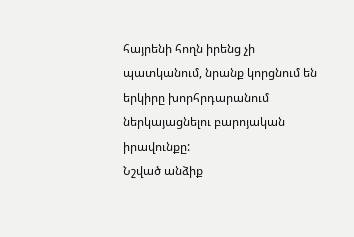հայրենի հողն իրենց չի պատկանում, նրանք կորցնում են երկիրը խորհրդարանում ներկայացնելու բարոյական իրավունքը:
Նշված անձիք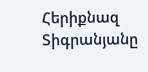Հերիքնազ Տիգրանյանը